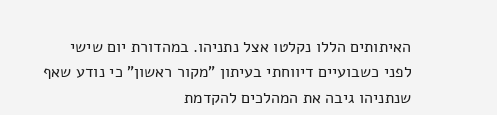האיתותים הללו נקלטו אצל נתניהו. במהדורת יום שישי לפני כשבועיים דיווחתי בעיתון "מקור ראשון" כי נודע שאף שנתניהו גיבה את המהלכים להקדמת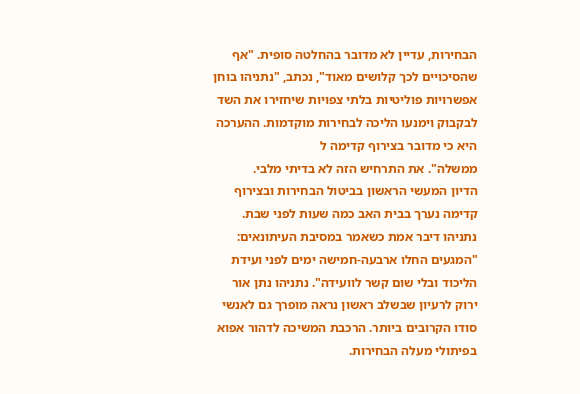הבחירות, עדיין לא מדובר בהחלטה סופית. "אף שהסיכויים לכך קלושים מאוד", נכתב, "נתניהו בוחן אפשרויות פוליטיות בלתי צפויות שיחזירו את השד לבקבוק וימנעו הליכה לבחירות מוקדמות. ההערכה היא כי מדובר בצירוף קדימה ל
ממשלה". את התרחיש הזה לא בדיתי מלבי.
הדיון המעשי הראשון בביטול הבחירות ובצירוף קדימה נערך בבית האב כמה שעות לפני שבת. נתניהו דיבר אמת כשאמר במסיבת העיתונאים: "המגעים החלו ארבעה-חמישה ימים לפני ועידת הליכוד ובלי שום קשר לוועידה". נתניהו נתן אור ירוק לרעיון שבשלב ראשון נראה מופרך גם לאנשי סודו הקרובים ביותר. הרכבת המשיכה לדהור אפוא בפיתולי מעלה הבחירות.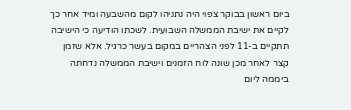ביום ראשון בבוקר צפוי היה נתניהו לקום מהשבעה ומיד אחר כך לקיים את ישיבת הממשלה השבועית. לשכתו הודיעה כי הישיבה תתקיים ב-11 לפני הצהריים במקום בעשר כרגיל. אלא שזמן קצר לאחר מכן שונה לוח הזמנים וישיבת הממשלה נדחתה ביממה ליום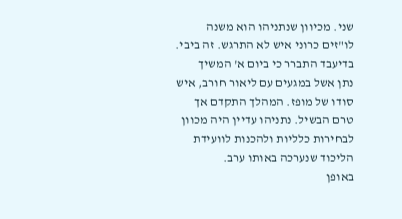שני. מכיוון שנתניהו הוא משנה לו"זים כרוני איש לא התרגש. זה ביבי. בדיעבד התברר כי ביום א' המשיך
נתן אשל במגעים עם ליאור חורב, איש סודו של מופז. המהלך התקדם אך טרם הבשיל. נתניהו עדיין היה מכוון לבחירות כלליות ולהכנות לוועידת הליכוד שנערכה באותו ערב.
באופן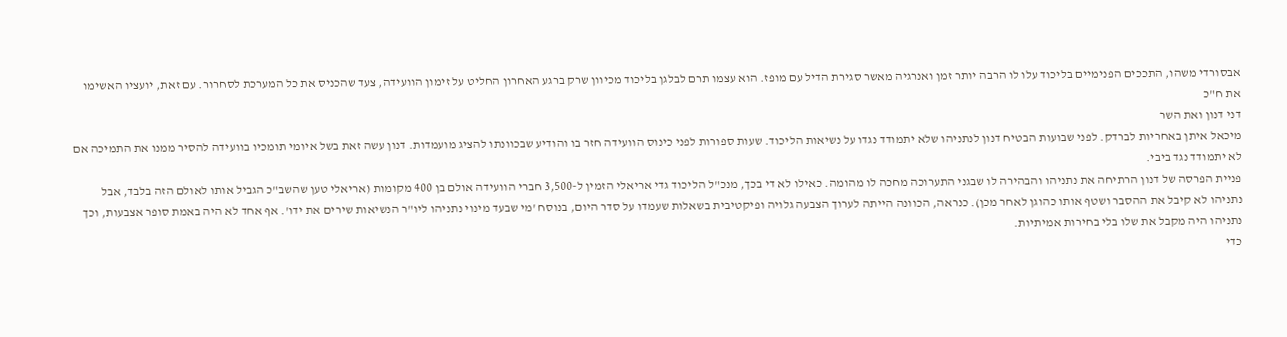אבסורדי משהו, התככים הפנימיים בליכוד עלו לו הרבה יותר זמן ואנרגיה מאשר סגירת הדיל עם מופז. הוא עצמו תרם לבלגן בליכוד מכיוון שרק ברגע האחרון החליט על זימון הוועידה, צעד שהכניס את כל המערכת לסחרור. עם זאת, יועציו האשימו את ח"כ
דני דנון ואת השר
מיכאל איתן באחריות לברדק. לפני שבועות הבטיח דנון לנתניהו שלא יתמודד נגדו על נשיאות הליכוד. שעות ספורות לפני כינוס הוועידה חזר בו והודיע שבכוונתו להציג מועמדות. דנון עשה זאת בשל איומי תומכיו בוועידה להסיר ממנו את התמיכה אם לא יתמודד נגד ביבי.
פניית הפרסה של דנון הרתיחה את נתניהו והבהירה לו שבגני התערוכה מחכה לו מהומה. כאילו לא די בכך, מנכ"ל הליכוד גדי אריאלי הזמין ל-3,500 חברי הוועידה אולם בן 400 מקומות (אריאלי טען שהשב"כ הגביל אותו לאולם הזה בלבד, אבל נתניהו לא קיבל את ההסבר ושטף אותו כהוגן לאחר מכן). כנראה, הכוונה הייתה לערוך הצבעה גלויה ופיקטיבית בשאלות שעמדו על סדר היום, בנוסח 'מי שבעד מינוי נתניהו ליו"ר הנשיאות שירים את ידו'. אף אחד לא היה באמת סופר אצבעות, וכך נתניהו היה מקבל את שלו בלי בחירות אמיתיות.
כדי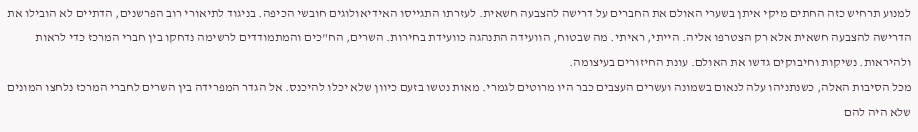למנוע תרחיש כזה החתים מיקי איתן בשערי האולם את החברים על דרישה להצבעה חשאית. לעזרתו התגייסו האידיאולוגים חובשי הכיפה. בניגוד לתיאורי רוב הפרשנים, הדתיים לא הובילו את הדרישה להצבעה חשאית אלא רק הצטרפו אליה. הייתי, ראיתי. מה שבטוח, הוועידה התנהגה כוועידת בחירות. השרים, הח"כים והמתמודדים לרשימה נדחקו בין חברי המרכז כדי לראות ולהיראות. נשיקות וחיבוקים גדשו את האולם. עונת החיזורים בעיצומה.
מכל הסיבות האלה, כשנתניהו עלה לנאום בשמונה ועשרים העצבים כבר היו מרוטים לגמרי. מאות נטשו בזעם כיוון שלא יכלו להיכנס. אל הגדר המפרידה בין השרים לחברי המרכז נלחצו המונים שלא היה להם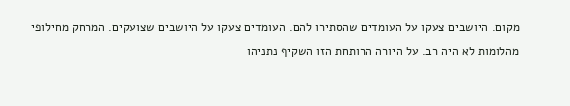מקום. היושבים צעקו על העומדים שהסתירו להם. העומדים צעקו על היושבים שצועקים. המרחק מחילופי מהלומות לא היה רב. על היורה הרותחת הזו השקיף נתניהו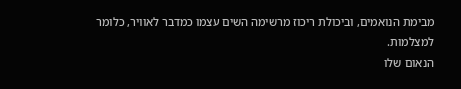מבימת הנואמים, וביכולת ריכוז מרשימה השים עצמו כמדבר לאוויר, כלומר למצלמות.
הנאום שלו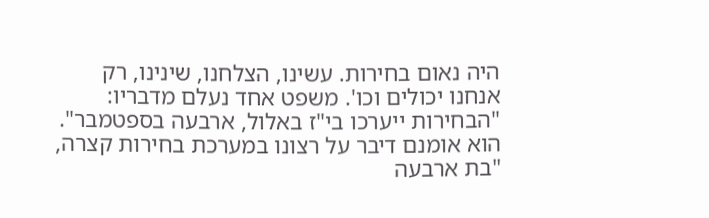היה נאום בחירות. עשינו, הצלחנו, שינינו, רק אנחנו יכולים וכו'. משפט אחד נעלם מדבריו: "הבחירות ייערכו בי"ז באלול, ארבעה בספטמבר". הוא אומנם דיבר על רצונו במערכת בחירות קצרה, "בת ארבעה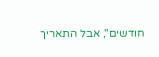חודשים", אבל התאריך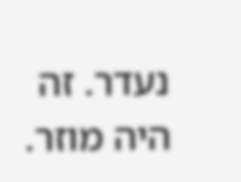נעדר. זה היה מוזר.